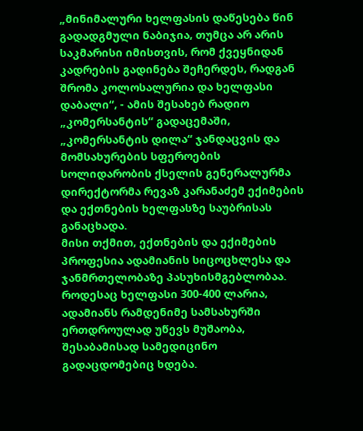„მინიმალური ხელფასის დაწესება წინ გადადგმული ნაბიჯია, თუმცა არ არის საკმარისი იმისთვის, რომ ქვეყნიდან კადრების გადინება შეჩერდეს, რადგან შრომა კოლოსალურია და ხელფასი დაბალი“, - ამის შესახებ რადიო „კომერსანტის“ გადაცემაში, „კომერსანტის დილა“ ჯანდაცვის და მომსახურების სფეროების სოლიდარობის ქსელის გენერალურმა დირექტორმა რევაზ კარანაძემ ექიმების და ექთნების ხელფასზე საუბრისას განაცხადა.
მისი თქმით, ექთნების და ექიმების პროფესია ადამიანის სიცოცხლესა და ჯანმრთელობაზე პასუხისმგებლობაა. როდესაც ხელფასი 300-400 ლარია, ადამიანს რამდენიმე სამსახურში ერთდროულად უწევს მუშაობა, შესაბამისად სამედიცინო გადაცდომებიც ხდება.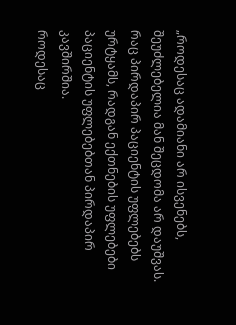„როდესაც ადამიანი არ ისვენებს, შეუძლებელია მან შეცდომა არ დაუშვას. რაც პირდაპირ პაციენტის უფლებებს ურტყამს, რადგან ექთნების უფლებები პაციენტის უფლებებთან პირდაპირ კავშირშია.
როდესაც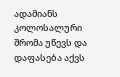ადამიანს კოლოსალური შრომა უწევს და დაფასება აქვს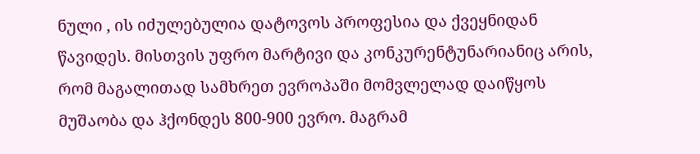ნული , ის იძულებულია დატოვოს პროფესია და ქვეყნიდან წავიდეს. მისთვის უფრო მარტივი და კონკურენტუნარიანიც არის, რომ მაგალითად სამხრეთ ევროპაში მომვლელად დაიწყოს მუშაობა და ჰქონდეს 800-900 ევრო. მაგრამ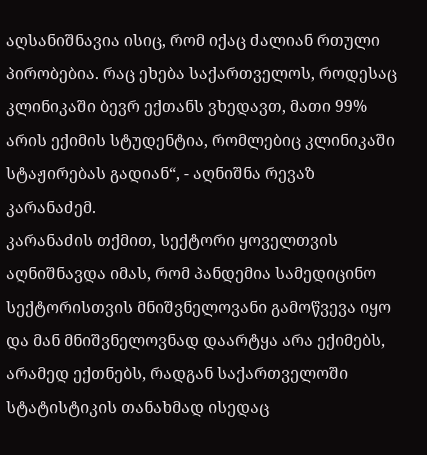აღსანიშნავია ისიც, რომ იქაც ძალიან რთული პირობებია. რაც ეხება საქართველოს, როდესაც კლინიკაში ბევრ ექთანს ვხედავთ, მათი 99% არის ექიმის სტუდენტია, რომლებიც კლინიკაში სტაჟირებას გადიან“, - აღნიშნა რევაზ კარანაძემ.
კარანაძის თქმით, სექტორი ყოველთვის აღნიშნავდა იმას, რომ პანდემია სამედიცინო სექტორისთვის მნიშვნელოვანი გამოწვევა იყო და მან მნიშვნელოვნად დაარტყა არა ექიმებს, არამედ ექთნებს, რადგან საქართველოში სტატისტიკის თანახმად ისედაც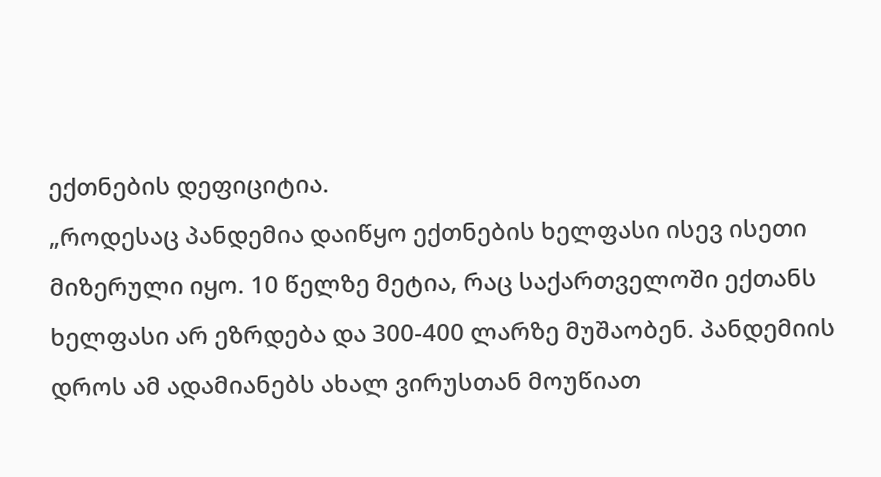ექთნების დეფიციტია.
„როდესაც პანდემია დაიწყო ექთნების ხელფასი ისევ ისეთი მიზერული იყო. 10 წელზე მეტია, რაც საქართველოში ექთანს ხელფასი არ ეზრდება და 300-400 ლარზე მუშაობენ. პანდემიის დროს ამ ადამიანებს ახალ ვირუსთან მოუწიათ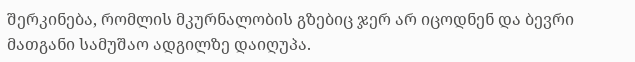შერკინება, რომლის მკურნალობის გზებიც ჯერ არ იცოდნენ და ბევრი მათგანი სამუშაო ადგილზე დაიღუპა.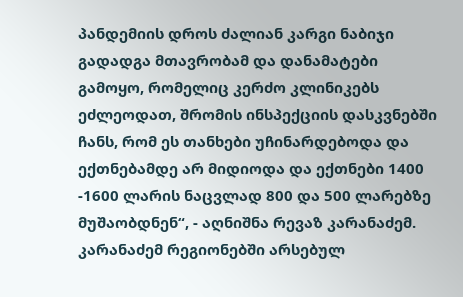პანდემიის დროს ძალიან კარგი ნაბიჯი გადადგა მთავრობამ და დანამატები გამოყო, რომელიც კერძო კლინიკებს ეძლეოდათ, შრომის ინსპექციის დასკვნებში ჩანს, რომ ეს თანხები უჩინარდებოდა და ექთნებამდე არ მიდიოდა და ექთნები 1400 -1600 ლარის ნაცვლად 800 და 500 ლარებზე მუშაობდნენ“, - აღნიშნა რევაზ კარანაძემ.
კარანაძემ რეგიონებში არსებულ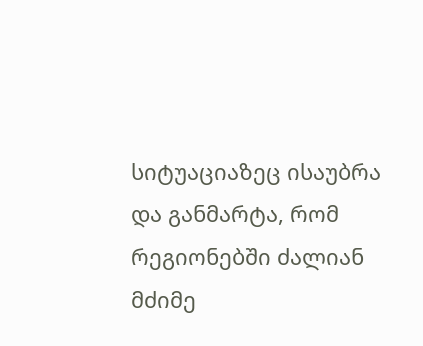სიტუაციაზეც ისაუბრა და განმარტა, რომ რეგიონებში ძალიან მძიმე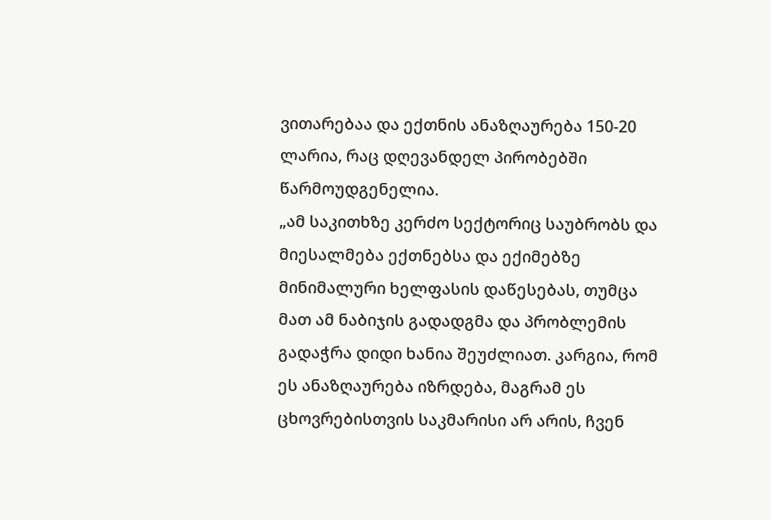ვითარებაა და ექთნის ანაზღაურება 150-20 ლარია, რაც დღევანდელ პირობებში წარმოუდგენელია.
„ამ საკითხზე კერძო სექტორიც საუბრობს და მიესალმება ექთნებსა და ექიმებზე მინიმალური ხელფასის დაწესებას, თუმცა მათ ამ ნაბიჯის გადადგმა და პრობლემის გადაჭრა დიდი ხანია შეუძლიათ. კარგია, რომ ეს ანაზღაურება იზრდება, მაგრამ ეს ცხოვრებისთვის საკმარისი არ არის, ჩვენ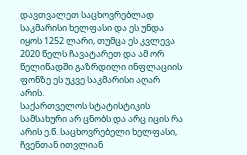დავთვალეთ საცხოვრებლად საკმარისი ხელფასი და ეს უნდა იყოს 1252 ლარი, თუმცა ეს კვლევა 2020 წელს ჩავატარეთ და ამ ორ წელიწადში გაზრდილი ინფლაციის ფონზე ეს უკვე საკმარისი აღარ არის.
საქართველოს სტატისტიკის სამსახური არ ცნობს და არც იცის რა არის ე.წ. საცხოვრებელი ხელფასი, ჩვენთან ითვლიან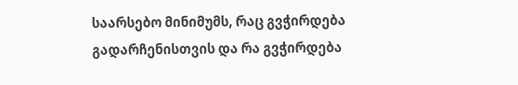საარსებო მინიმუმს, რაც გვჭირდება გადარჩენისთვის და რა გვჭირდება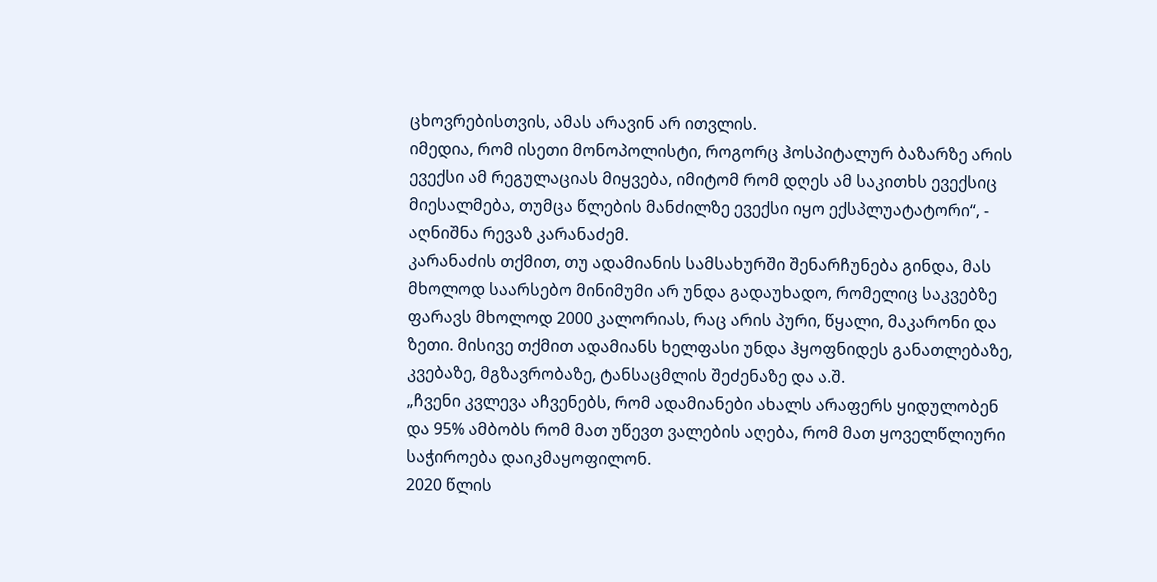ცხოვრებისთვის, ამას არავინ არ ითვლის.
იმედია, რომ ისეთი მონოპოლისტი, როგორც ჰოსპიტალურ ბაზარზე არის ევექსი ამ რეგულაციას მიყვება, იმიტომ რომ დღეს ამ საკითხს ევექსიც მიესალმება, თუმცა წლების მანძილზე ევექსი იყო ექსპლუატატორი“, - აღნიშნა რევაზ კარანაძემ.
კარანაძის თქმით, თუ ადამიანის სამსახურში შენარჩუნება გინდა, მას მხოლოდ საარსებო მინიმუმი არ უნდა გადაუხადო, რომელიც საკვებზე ფარავს მხოლოდ 2000 კალორიას, რაც არის პური, წყალი, მაკარონი და ზეთი. მისივე თქმით ადამიანს ხელფასი უნდა ჰყოფნიდეს განათლებაზე, კვებაზე, მგზავრობაზე, ტანსაცმლის შეძენაზე და ა.შ.
„ჩვენი კვლევა აჩვენებს, რომ ადამიანები ახალს არაფერს ყიდულობენ და 95% ამბობს რომ მათ უწევთ ვალების აღება, რომ მათ ყოველწლიური საჭიროება დაიკმაყოფილონ.
2020 წლის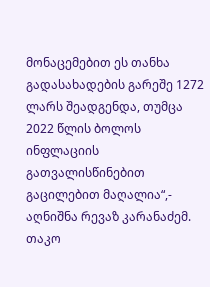მონაცემებით ეს თანხა გადასახადების გარეშე 1272 ლარს შეადგენდა, თუმცა 2022 წლის ბოლოს ინფლაციის გათვალისწინებით გაცილებით მაღალია“,- აღნიშნა რევაზ კარანაძემ.
თაკო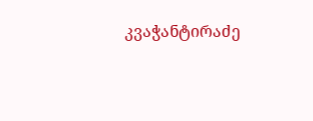კვაჭანტირაძე